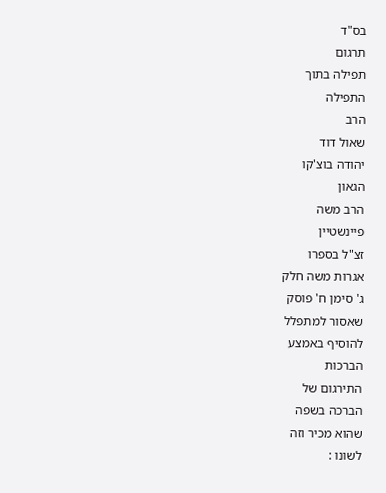בס"ד
תרגום
תפילה בתוך
התפילה
הרב
שאול דוד
יהודה בוצ'קו
הגאון
הרב משה
פיינשטיין
זצ"ל בספרו
אגרות משה חלק
ג' סימן ח' פוסק
שאסור למתפלל
להוסיף באמצע
הברכות
התירגום של
הברכה בשפה
שהוא מכיר וזה
לשונו :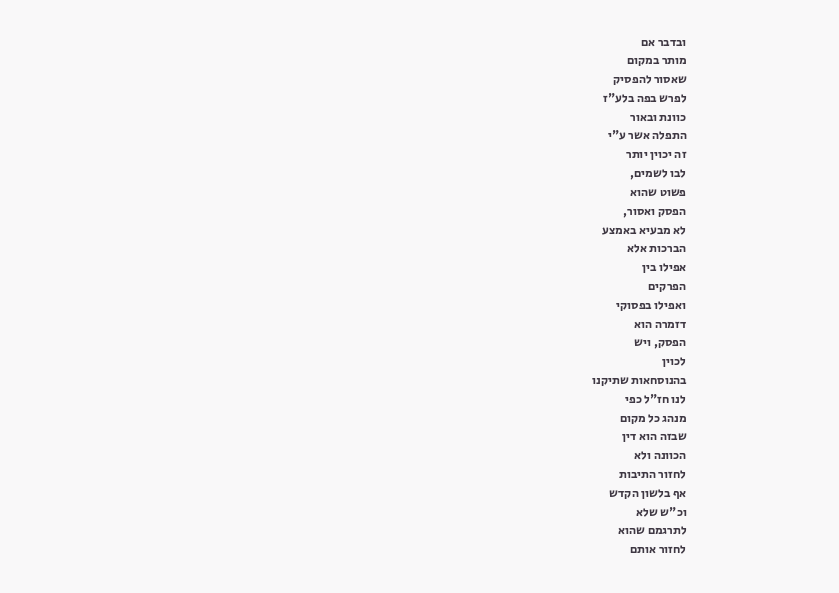ובדבר אם
מותר במקום
שאסור להפסיק
לפרש בפה בלע"ז
כוונת ובאור
התפלה אשר ע"י
זה יכוין יותר
לבו לשמים,
פשוט שהוא
הפסק ואסור,
לא מבעיא באמצע
הברכות אלא
אפילו בין
הפרקים
ואפילו בפסוקי
דזמרה הוא
הפסק, ויש
לכוין
בהנוסחאות שתיקנו
לנו חז"ל כפי
מנהג כל מקום
שבזה הוא דין
הכוונה ולא
לחזור התיבות
אף בלשון הקדש
וכ"ש שלא
לתרגמם שהוא
לחזור אותם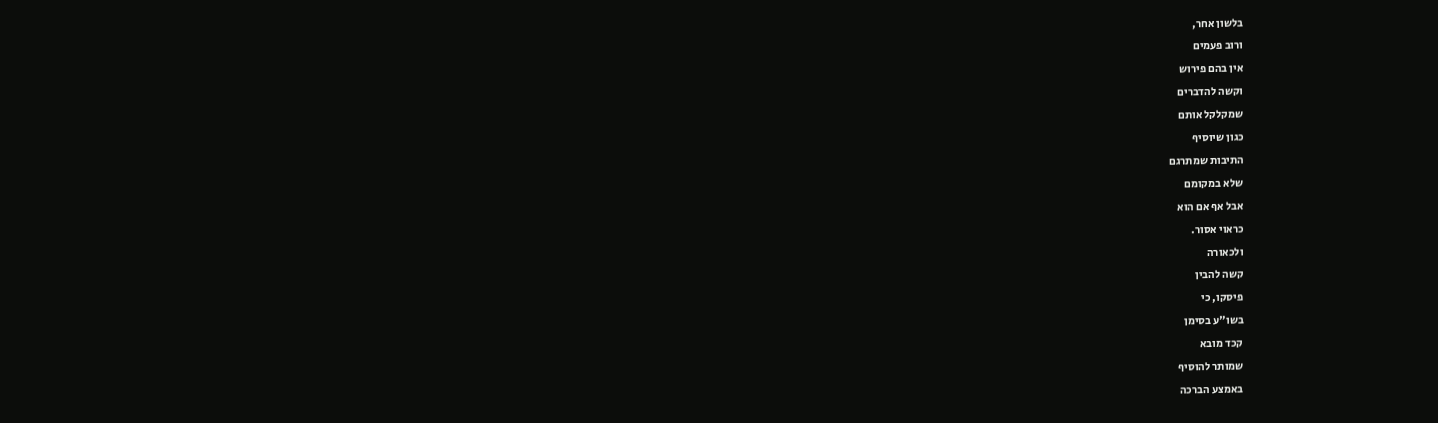בלשון אחר,
ורוב פעמים
אין בהם פירוש
וקשה להדברים
שמקלקל אותם
כגון שיוסיף
התיבות שמתרגם
שלא במקומם
אבל אף אם הוא
כראוי אסור.
ולכאורה
קשה להבין
פיסקו, כי
בשו"ע בסימן
קכד מובא
שמותר להוסיף
באמצע הברכה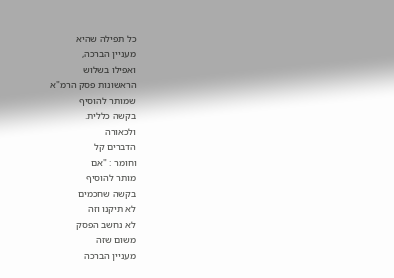כל תפילה שהיא
מעניין הברכה,
ואפילו בשלוש
הראשונות פסק הרמ"א
שמותר להוסיף
בקשה כללית.
ולכאורה
הדברים קל
וחומר : "אם
מותר להוסיף
בקשה שחכמים
לא תיקנו וזה
לא נחשב הפסק
משום שזה
מעניין הברכה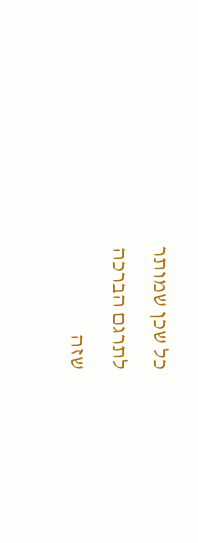כל שכן שמותר
לתרגם הברכה
שזה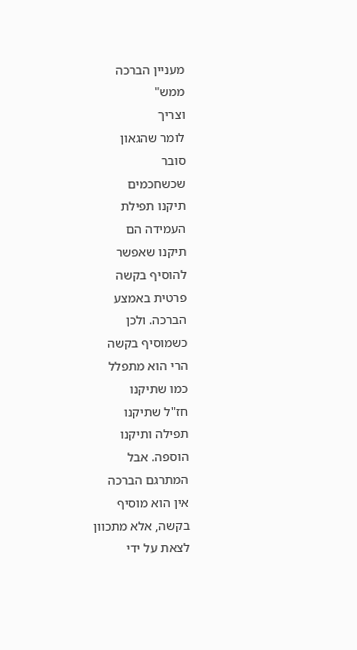מעניין הברכה
ממש"
וצריך
לומר שהגאון
סובר
שכשחכמים
תיקנו תפילת
העמידה הם
תיקנו שאפשר
להוסיף בקשה
פרטית באמצע
הברכה. ולכן
כשמוסיף בקשה
הרי הוא מתפלל
כמו שתיקנו
חז"ל שתיקנו
תפילה ותיקנו
הוספה. אבל
המתרגם הברכה
אין הוא מוסיף
בקשה, אלא מתכוון
לצאת על ידי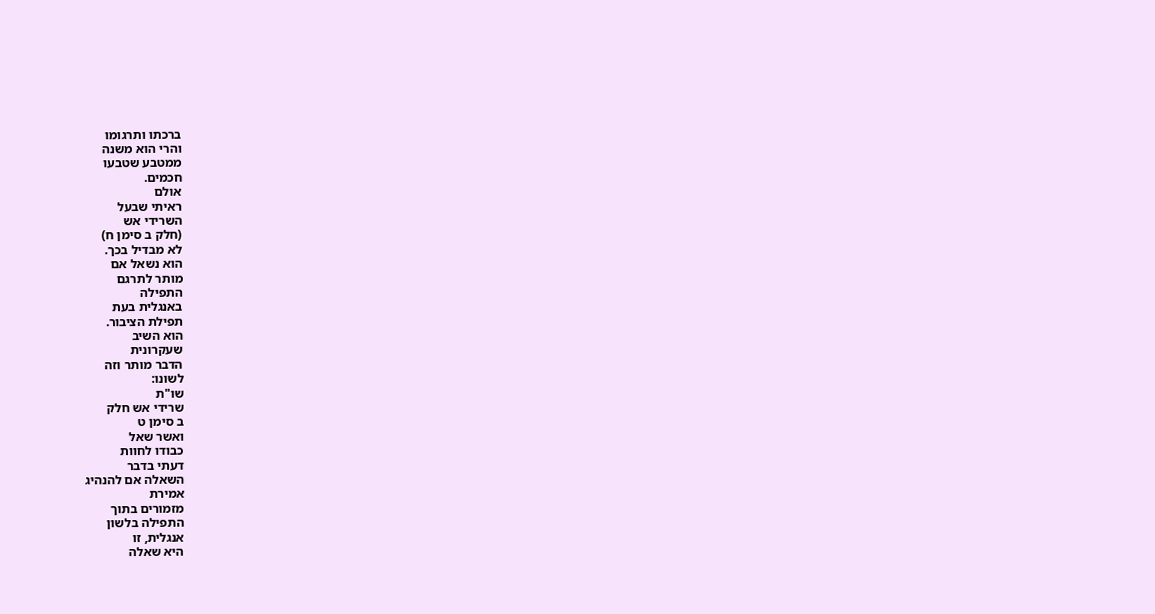ברכתו ותרגומו
והרי הוא משנה
ממטבע שטבעו
חכמים.
אולם
ראיתי שבעל
השרידי אש
(חלק ב סימן ח)
לא מבדיל בכך.
הוא נשאל אם
מותר לתרגם
התפילה
באנגלית בעת
תפילת הציבור.
הוא השיב
שעקרונית
הדבר מותר וזה
לשונו:
שו"ת
שרידי אש חלק
ב סימן ט
ואשר שאל
כבודו לחוות
דעתי בדבר
השאלה אם להנהיג
אמירת
מזמורים בתוך
התפילה בלשון
אנגלית, זו
היא שאלה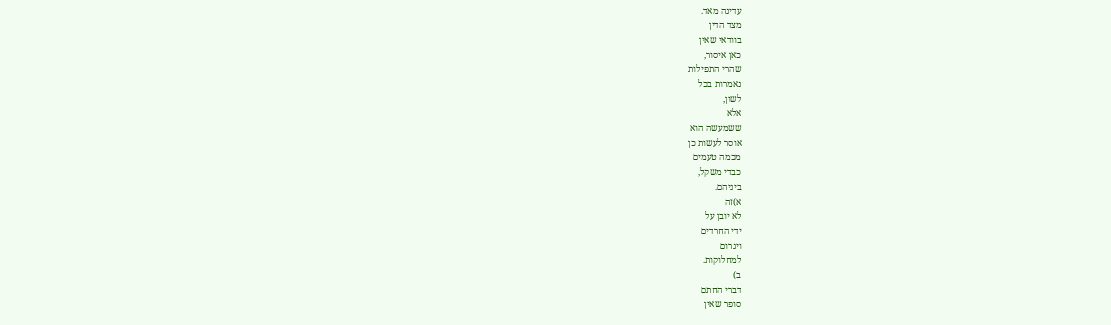עדינה מאד.
מצד הדין
בוודאי שאין
כאן איסור,
שהרי התפילות
נאמרות בכל
לשון,
אלא
ששמעשה הוא
אוסר לעשות כן
מכמה טעמים
כבדי משקל,
ביניהם.
א)זה
לא יובן על
ידי החרדים
ויגרום
למחלוקות.
ב)
דברי החתם
סופר שאין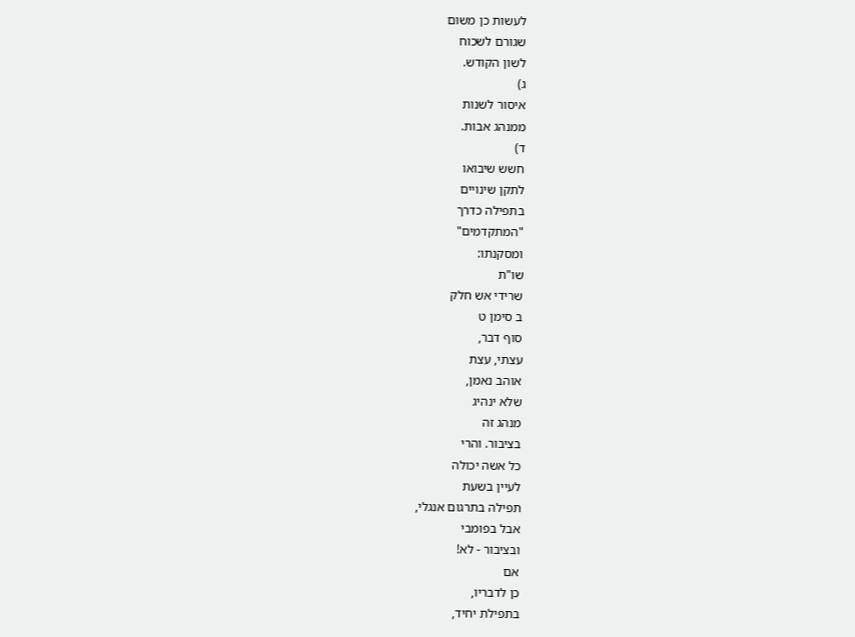לעשות כן משום
שגורם לשכוח
לשון הקודש.
ג)
איסור לשנות
ממנהג אבות.
ד)
חשש שיבואו
לתקן שינויים
בתפילה כדרך
"המתקדמים"
ומסקנתו:
שו"ת
שרידי אש חלק
ב סימן ט
סוף דבר,
עצתי, עצת
אוהב נאמן,
שלא ינהיג
מנהג זה
בציבור. והרי
כל אשה יכולה
לעיין בשעת
תפילה בתרגום אנגלי,
אבל בפומבי
ובציבור - לא!
אם
כן לדבריו,
בתפילת יחיד,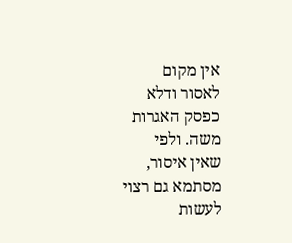אין מקום
לאסור ודלא
כפסק האגרות
משה. ולפי
שאין איסור,
מסתמא גם רצוי
לעשות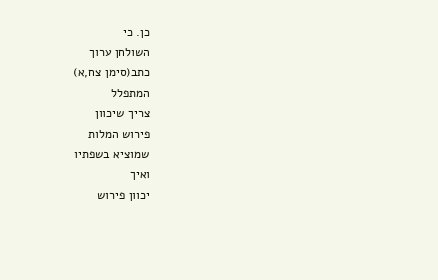כן. כי
השולחן ערוך
כתב(סימן צח,א)
המתפלל
צריך שיכוון
פירוש המלות
שמוציא בשפתיו
ואיך
יכוון פירוש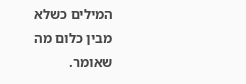המילים כשלא
מבין כלום מה
שאומר.